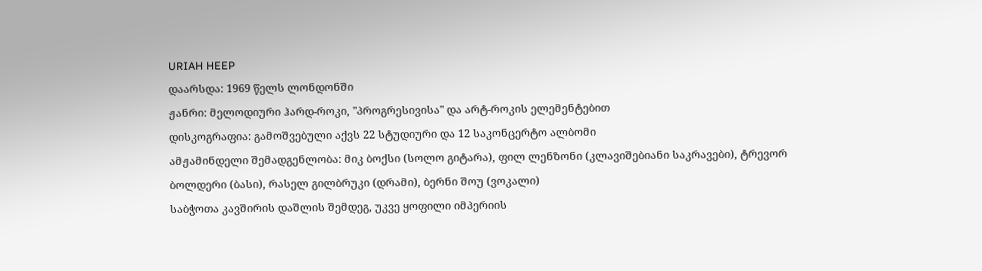URIAH HEEP
დაარსდა: 1969 წელს ლონდონში
ჟანრი: მელოდიური ჰარდ-როკი, "პროგრესივისა" და არტ-როკის ელემენტებით
დისკოგრაფია: გამოშვებული აქვს 22 სტუდიური და 12 საკონცერტო ალბომი
ამჟამინდელი შემადგენლობა: მიკ ბოქსი (სოლო გიტარა), ფილ ლენზონი (კლავიშებიანი საკრავები), ტრევორ ბოლდერი (ბასი), რასელ გილბრუკი (დრამი), ბერნი შოუ (ვოკალი)
საბჭოთა კავშირის დაშლის შემდეგ, უკვე ყოფილი იმპერიის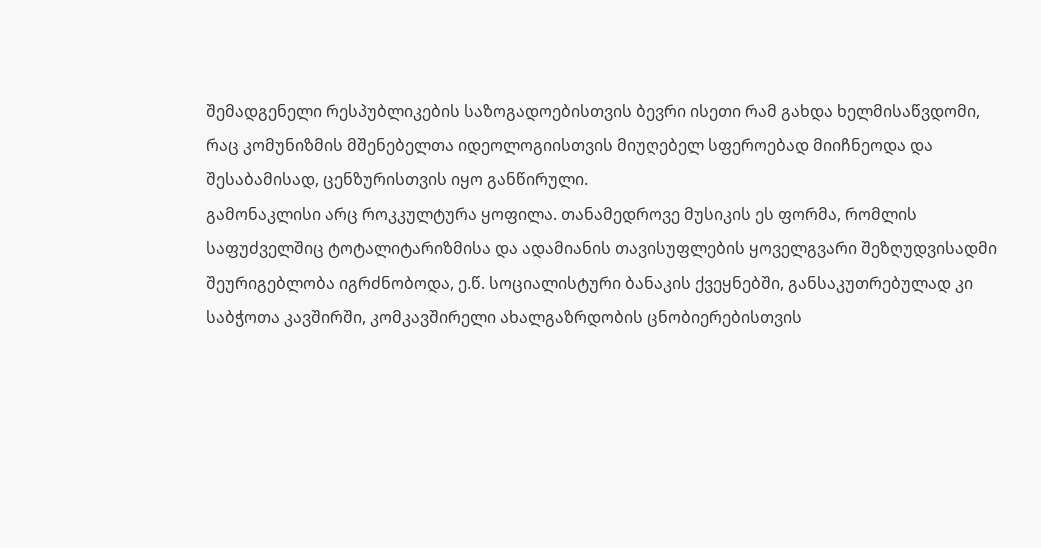შემადგენელი რესპუბლიკების საზოგადოებისთვის ბევრი ისეთი რამ გახდა ხელმისაწვდომი, რაც კომუნიზმის მშენებელთა იდეოლოგიისთვის მიუღებელ სფეროებად მიიჩნეოდა და შესაბამისად, ცენზურისთვის იყო განწირული.
გამონაკლისი არც როკკულტურა ყოფილა. თანამედროვე მუსიკის ეს ფორმა, რომლის საფუძველშიც ტოტალიტარიზმისა და ადამიანის თავისუფლების ყოველგვარი შეზღუდვისადმი შეურიგებლობა იგრძნობოდა, ე.წ. სოციალისტური ბანაკის ქვეყნებში, განსაკუთრებულად კი საბჭოთა კავშირში, კომკავშირელი ახალგაზრდობის ცნობიერებისთვის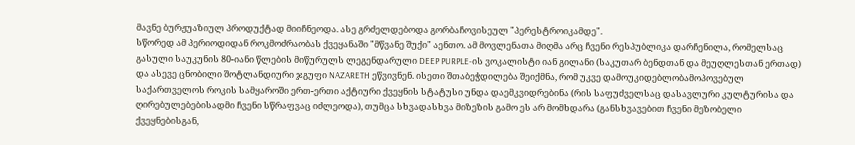მავნე ბურჟუაზიულ პროდუქტად მიიჩნეოდა. ასე გრძელდებოდა გორბაჩოვისეულ "პერესტროიკამდე".
სწორედ ამ პერიოდიდან როკმოძრაობას ქვეყანაში "მწვანე შუქი" აენთო. ამ მოვლენათა მიღმა არც ჩვენი რესპუბლიკა დარჩენილა, რომელსაც გასული საუკუნის 80-იანი წლების მიწურულს ლეგენდარული DEEP PURPLE-ის ვოკალისტი იან გილანი (საკუთარ ბენდთან და მეუღლესთან ერთად) და ასევე ცნობილი შოტლანდიური ჯგუფი NAZARETH ეწვივნენ. ისეთი შთაბეჭდილება შეიქმნა, რომ უკვე დამოუკიდებლობამოპოვებულ საქართველოს როკის სამყაროში ერთ-ერთი აქტიური ქვეყნის სტატუსი უნდა დაემკვიდრებინა (რის საფუძველსაც დასავლური კულტურისა და ღირებულებებისადმი ჩვენი სწრაფვაც იძლეოდა), თუმცა სხვადასხვა მიზეზის გამო ეს არ მომხდარა (განსხვავებით ჩვენი მეზობელი ქვეყნებისგან,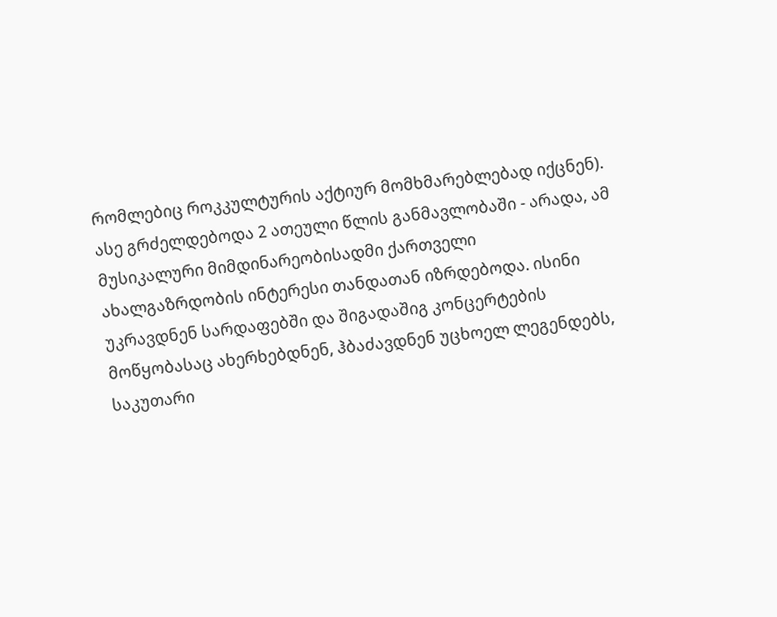რომლებიც როკკულტურის აქტიურ მომხმარებლებად იქცნენ).
ასე გრძელდებოდა 2 ათეული წლის განმავლობაში - არადა, ამ მუსიკალური მიმდინარეობისადმი ქართველი ახალგაზრდობის ინტერესი თანდათან იზრდებოდა. ისინი უკრავდნენ სარდაფებში და შიგადაშიგ კონცერტების მოწყობასაც ახერხებდნენ, ჰბაძავდნენ უცხოელ ლეგენდებს, საკუთარი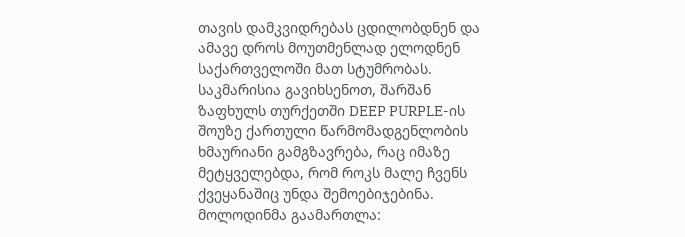თავის დამკვიდრებას ცდილობდნენ და ამავე დროს მოუთმენლად ელოდნენ საქართველოში მათ სტუმრობას.
საკმარისია გავიხსენოთ, შარშან ზაფხულს თურქეთში DEEP PURPLE-ის შოუზე ქართული წარმომადგენლობის ხმაურიანი გამგზავრება, რაც იმაზე მეტყველებდა, რომ როკს მალე ჩვენს ქვეყანაშიც უნდა შემოებიჯებინა. მოლოდინმა გაამართლა: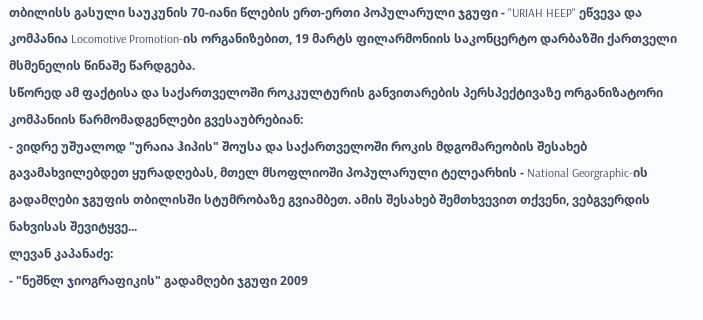თბილისს გასული საუკუნის 70-იანი წლების ერთ-ერთი პოპულარული ჯგუფი - "URIAH HEEP" ეწვევა და კომპანია Locomotive Promotion-ის ორგანიზებით, 19 მარტს ფილარმონიის საკონცერტო დარბაზში ქართველი მსმენელის წინაშე წარდგება.
სწორედ ამ ფაქტისა და საქართველოში როკკულტურის განვითარების პერსპექტივაზე ორგანიზატორი კომპანიის წარმომადგენლები გვესაუბრებიან:
- ვიდრე უშუალოდ "ურაია ჰიპის" შოუსა და საქართველოში როკის მდგომარეობის შესახებ გავამახვილებდეთ ყურადღებას, მთელ მსოფლიოში პოპულარული ტელეარხის - National Georgraphic-ის გადამღები ჯგუფის თბილისში სტუმრობაზე გვიამბეთ. ამის შესახებ შემთხვევით თქვენი, ვებგვერდის ნახვისას შევიტყვე...
ლევან კაპანაძე:
- "ნეშნლ ჯიოგრაფიკის" გადამღები ჯგუფი 2009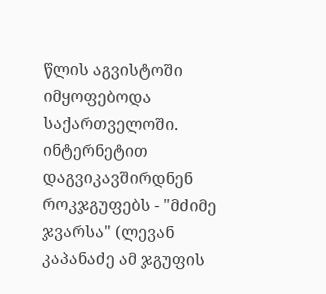წლის აგვისტოში იმყოფებოდა საქართველოში. ინტერნეტით დაგვიკავშირდნენ როკჯგუფებს - "მძიმე ჯვარსა" (ლევან კაპანაძე ამ ჯგუფის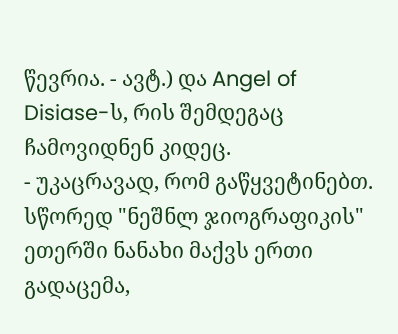წევრია. - ავტ.) და Angel of Disiase-ს, რის შემდეგაც ჩამოვიდნენ კიდეც.
- უკაცრავად, რომ გაწყვეტინებთ. სწორედ "ნეშნლ ჯიოგრაფიკის" ეთერში ნანახი მაქვს ერთი გადაცემა,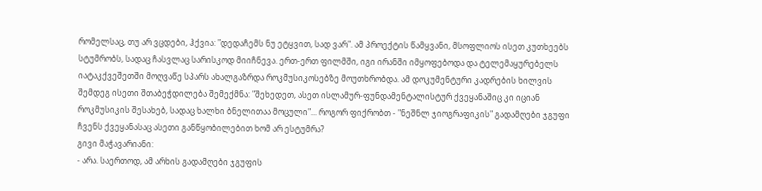რომელსაც, თუ არ ვცდები, ჰქვია: "დედაჩემს ნუ ეტყვით, სად ვარ". ამ პროექტის წამყვანი, მსოფლიოს ისეთ კუთხეებს სტუმრობს, სადაც ჩასვლაც სარისკოდ მიიჩნევა. ერთ-ერთ ფილმში, იგი ირანში იმყოფებოდა და ტელემაყურებელს იატაკქვეშეთში მოღვაწე სპარს ახალგაზრდა როკმუსიკოსებზე მოუთხრობდა. ამ დოკუმენტური კადრების ხილვის შემდეგ ისეთი შთაბეჭდილება შემექმნა: "შეხედეთ, ასეთ ისლამურ-ფუნდამენტალისტურ ქვეყანაშიც კი იციან როკმუსიკის შესახებ, სადაც ხალხი ბნელითაა მოცული"... როგორ ფიქრობთ - "ნეშნლ ჯიოგრაფიკის" გადამღები ჯგუფი ჩვენს ქვეყანასაც ასეთი განწყობილებით ხომ არ ესტუმრა?
გივი მაჭავარიანი:
- არა. საერთოდ, ამ არხის გადამღები ჯგუფის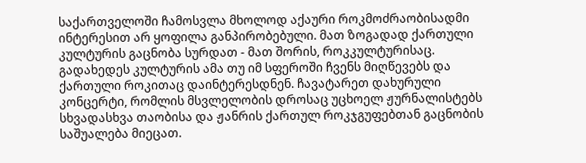საქართველოში ჩამოსვლა მხოლოდ აქაური როკმოძრაობისადმი ინტერესით არ ყოფილა განპირობებული. მათ ზოგადად ქართული კულტურის გაცნობა სურდათ - მათ შორის, როკკულტურისაც. გადახედეს კულტურის ამა თუ იმ სფეროში ჩვენს მიღწევებს და ქართული როკითაც დაინტერესდნენ. ჩავატარეთ დახურული კონცერტი, რომლის მსვლელობის დროსაც უცხოელ ჟურნალისტებს სხვადასხვა თაობისა და ჟანრის ქართულ როკჯგუფებთან გაცნობის საშუალება მიეცათ.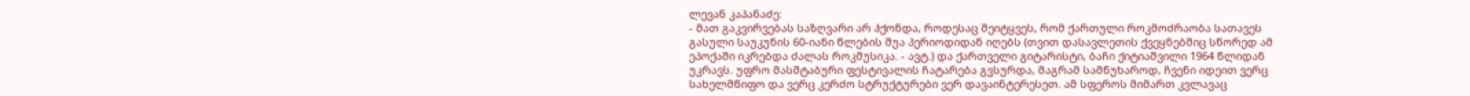ლევან კაპანაძე:
- მათ გაკვირვებას საზღვარი არ ჰქონდა, როდესაც შეიტყვეს, რომ ქართული როკმოძრაობა სათავეს გასული საუკუნის 60-იანი წლების შუა პერიოდიდან იღებს (თვით დასავლეთის ქვეყნებშიც სწორედ ამ ეპოქაში იკრებდა ძალას როკმუსიკა. - ავტ.) და ქართველი გიტარისტი, ბაჩი ქიტიაშვილი 1964 წლიდან უკრავს. უფრო მასშტაბური ფესტივალის ჩატარება გვსურდა, მაგრამ სამწუხაროდ, ჩვენი იდეით ვერც სახელმწიფო და ვერც კერძო სტრუქტურები ვერ დავაინტერესეთ. ამ სფეროს მიმართ კვლავაც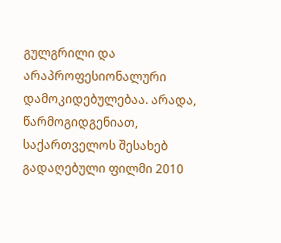გულგრილი და არაპროფესიონალური დამოკიდებულებაა. არადა, წარმოგიდგენიათ, საქართველოს შესახებ გადაღებული ფილმი 2010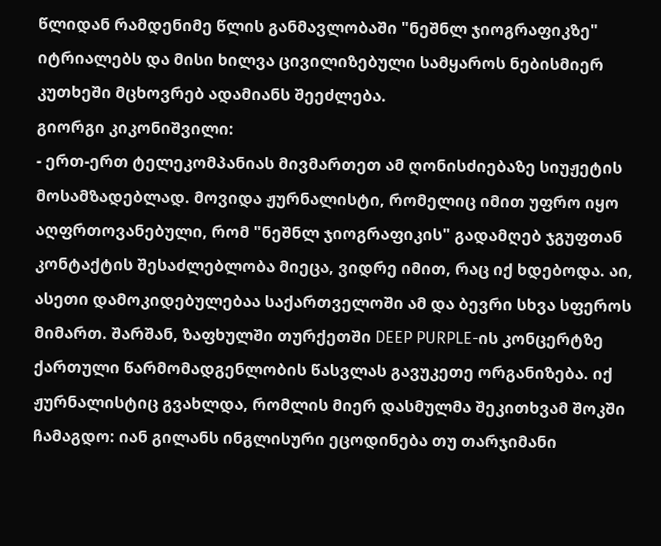წლიდან რამდენიმე წლის განმავლობაში "ნეშნლ ჯიოგრაფიკზე" იტრიალებს და მისი ხილვა ცივილიზებული სამყაროს ნებისმიერ კუთხეში მცხოვრებ ადამიანს შეეძლება.
გიორგი კიკონიშვილი:
- ერთ-ერთ ტელეკომპანიას მივმართეთ ამ ღონისძიებაზე სიუჟეტის მოსამზადებლად. მოვიდა ჟურნალისტი, რომელიც იმით უფრო იყო აღფრთოვანებული, რომ "ნეშნლ ჯიოგრაფიკის" გადამღებ ჯგუფთან კონტაქტის შესაძლებლობა მიეცა, ვიდრე იმით, რაც იქ ხდებოდა. აი, ასეთი დამოკიდებულებაა საქართველოში ამ და ბევრი სხვა სფეროს მიმართ. შარშან, ზაფხულში თურქეთში DEEP PURPLE-ის კონცერტზე ქართული წარმომადგენლობის წასვლას გავუკეთე ორგანიზება. იქ ჟურნალისტიც გვახლდა, რომლის მიერ დასმულმა შეკითხვამ შოკში ჩამაგდო: იან გილანს ინგლისური ეცოდინება თუ თარჯიმანი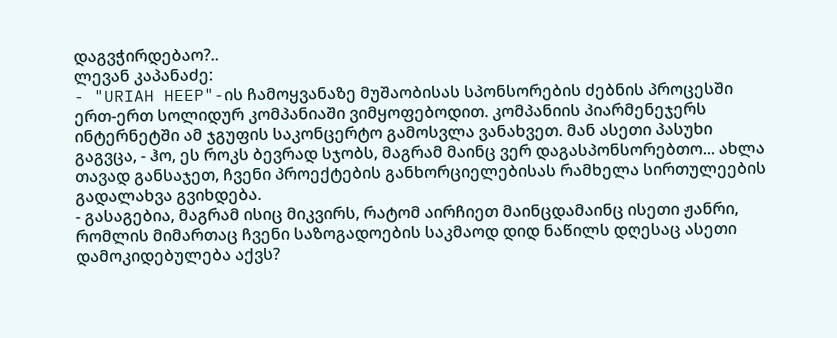დაგვჭირდებაო?..
ლევან კაპანაძე:
- "URIAH HEEP"-ის ჩამოყვანაზე მუშაობისას სპონსორების ძებნის პროცესში ერთ-ერთ სოლიდურ კომპანიაში ვიმყოფებოდით. კომპანიის პიარმენეჯერს ინტერნეტში ამ ჯგუფის საკონცერტო გამოსვლა ვანახვეთ. მან ასეთი პასუხი გაგვცა, - ჰო, ეს როკს ბევრად სჯობს, მაგრამ მაინც ვერ დაგასპონსორებთო... ახლა თავად განსაჯეთ, ჩვენი პროექტების განხორციელებისას რამხელა სირთულეების გადალახვა გვიხდება.
- გასაგებია, მაგრამ ისიც მიკვირს, რატომ აირჩიეთ მაინცდამაინც ისეთი ჟანრი, რომლის მიმართაც ჩვენი საზოგადოების საკმაოდ დიდ ნაწილს დღესაც ასეთი დამოკიდებულება აქვს?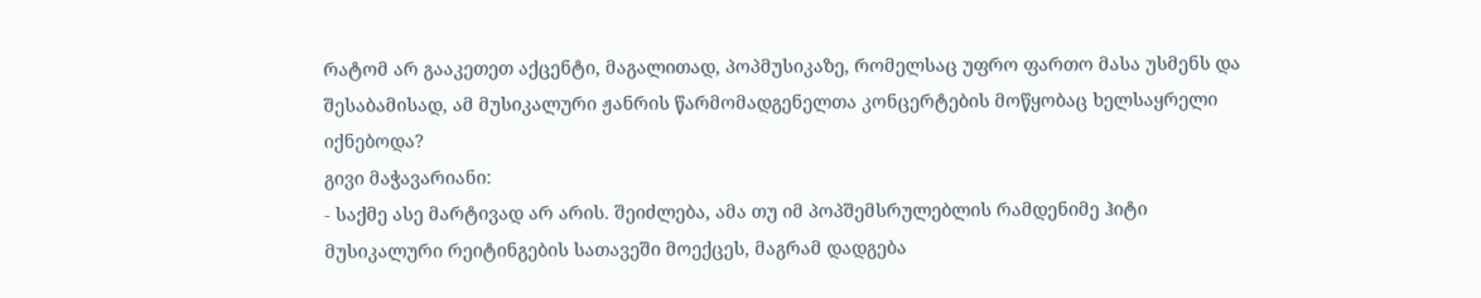რატომ არ გააკეთეთ აქცენტი, მაგალითად, პოპმუსიკაზე, რომელსაც უფრო ფართო მასა უსმენს და შესაბამისად, ამ მუსიკალური ჟანრის წარმომადგენელთა კონცერტების მოწყობაც ხელსაყრელი იქნებოდა?
გივი მაჭავარიანი:
- საქმე ასე მარტივად არ არის. შეიძლება, ამა თუ იმ პოპშემსრულებლის რამდენიმე ჰიტი მუსიკალური რეიტინგების სათავეში მოექცეს, მაგრამ დადგება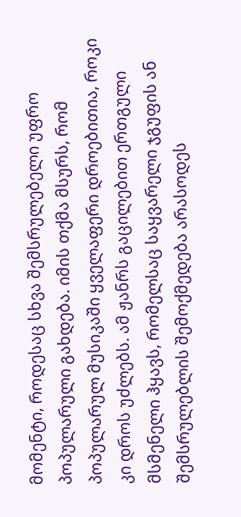მომენტი, როდესაც სხვა შემსრულებელი უფრო პოპულარული გახდება. იმის თქმა მსურს, რომ პოპულარულ მუსიკაში ყველაფერი დროებითია, როკი კი დროს უძლებს. ამ ჟანრს გაცილებით ერთგული მსმენელი ჰყავს, რომელსაც საყვარელი ჯგუფის ან შემსრულებლის შემოქმედება არასოდეს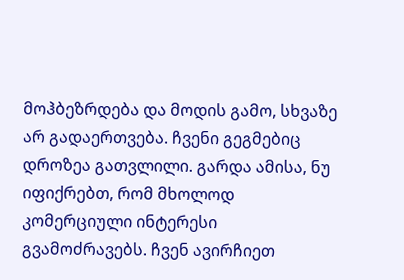მოჰბეზრდება და მოდის გამო, სხვაზე არ გადაერთვება. ჩვენი გეგმებიც დროზეა გათვლილი. გარდა ამისა, ნუ იფიქრებთ, რომ მხოლოდ კომერციული ინტერესი გვამოძრავებს. ჩვენ ავირჩიეთ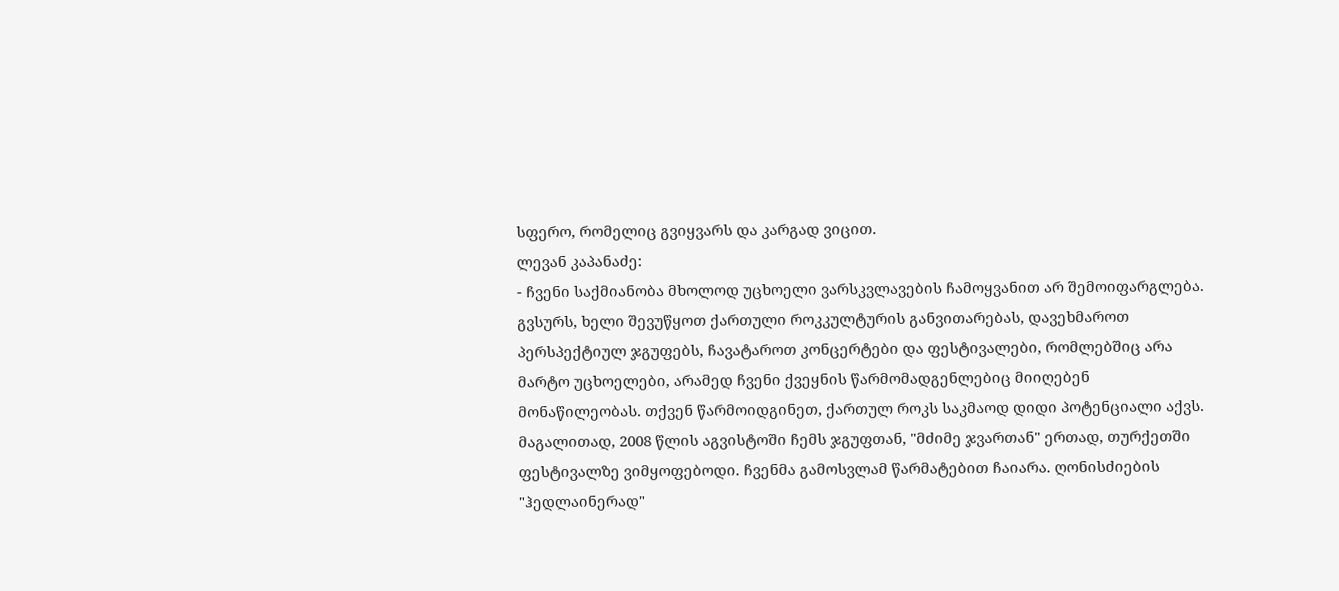სფერო, რომელიც გვიყვარს და კარგად ვიცით.
ლევან კაპანაძე:
- ჩვენი საქმიანობა მხოლოდ უცხოელი ვარსკვლავების ჩამოყვანით არ შემოიფარგლება. გვსურს, ხელი შევუწყოთ ქართული როკკულტურის განვითარებას, დავეხმაროთ პერსპექტიულ ჯგუფებს, ჩავატაროთ კონცერტები და ფესტივალები, რომლებშიც არა მარტო უცხოელები, არამედ ჩვენი ქვეყნის წარმომადგენლებიც მიიღებენ მონაწილეობას. თქვენ წარმოიდგინეთ, ქართულ როკს საკმაოდ დიდი პოტენციალი აქვს. მაგალითად, 2008 წლის აგვისტოში ჩემს ჯგუფთან, "მძიმე ჯვართან" ერთად, თურქეთში ფესტივალზე ვიმყოფებოდი. ჩვენმა გამოსვლამ წარმატებით ჩაიარა. ღონისძიების "ჰედლაინერად"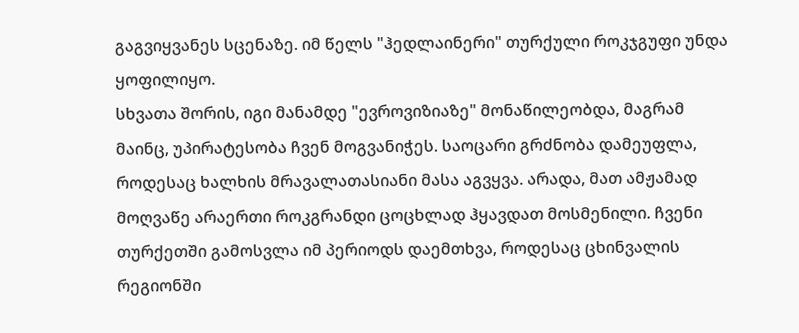გაგვიყვანეს სცენაზე. იმ წელს "ჰედლაინერი" თურქული როკჯგუფი უნდა ყოფილიყო.
სხვათა შორის, იგი მანამდე "ევროვიზიაზე" მონაწილეობდა, მაგრამ მაინც, უპირატესობა ჩვენ მოგვანიჭეს. საოცარი გრძნობა დამეუფლა, როდესაც ხალხის მრავალათასიანი მასა აგვყვა. არადა, მათ ამჟამად მოღვაწე არაერთი როკგრანდი ცოცხლად ჰყავდათ მოსმენილი. ჩვენი თურქეთში გამოსვლა იმ პერიოდს დაემთხვა, როდესაც ცხინვალის რეგიონში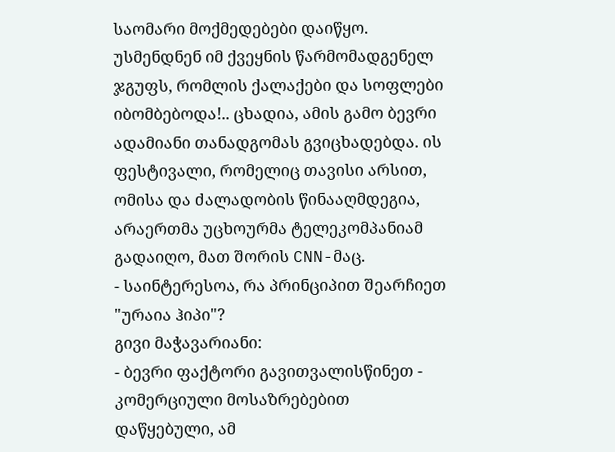საომარი მოქმედებები დაიწყო. უსმენდნენ იმ ქვეყნის წარმომადგენელ ჯგუფს, რომლის ქალაქები და სოფლები იბომბებოდა!.. ცხადია, ამის გამო ბევრი ადამიანი თანადგომას გვიცხადებდა. ის ფესტივალი, რომელიც თავისი არსით, ომისა და ძალადობის წინააღმდეგია, არაერთმა უცხოურმა ტელეკომპანიამ გადაიღო, მათ შორის CNN-მაც.
- საინტერესოა, რა პრინციპით შეარჩიეთ "ურაია ჰიპი"?
გივი მაჭავარიანი:
- ბევრი ფაქტორი გავითვალისწინეთ - კომერციული მოსაზრებებით დაწყებული, ამ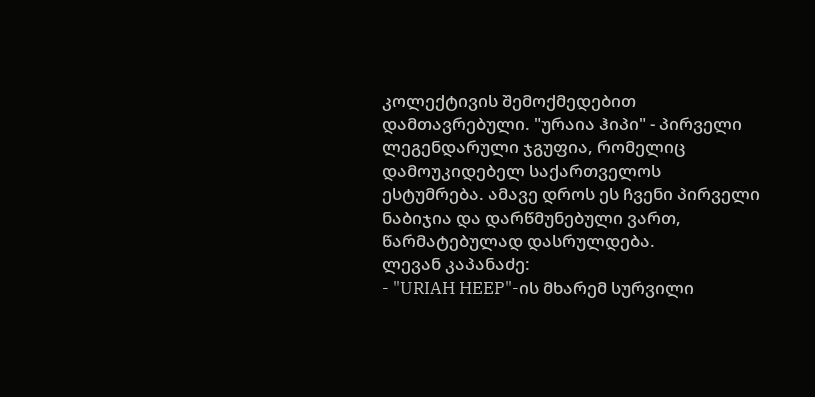კოლექტივის შემოქმედებით დამთავრებული. "ურაია ჰიპი" - პირველი ლეგენდარული ჯგუფია, რომელიც დამოუკიდებელ საქართველოს ესტუმრება. ამავე დროს ეს ჩვენი პირველი ნაბიჯია და დარწმუნებული ვართ, წარმატებულად დასრულდება.
ლევან კაპანაძე:
- "URIAH HEEP"-ის მხარემ სურვილი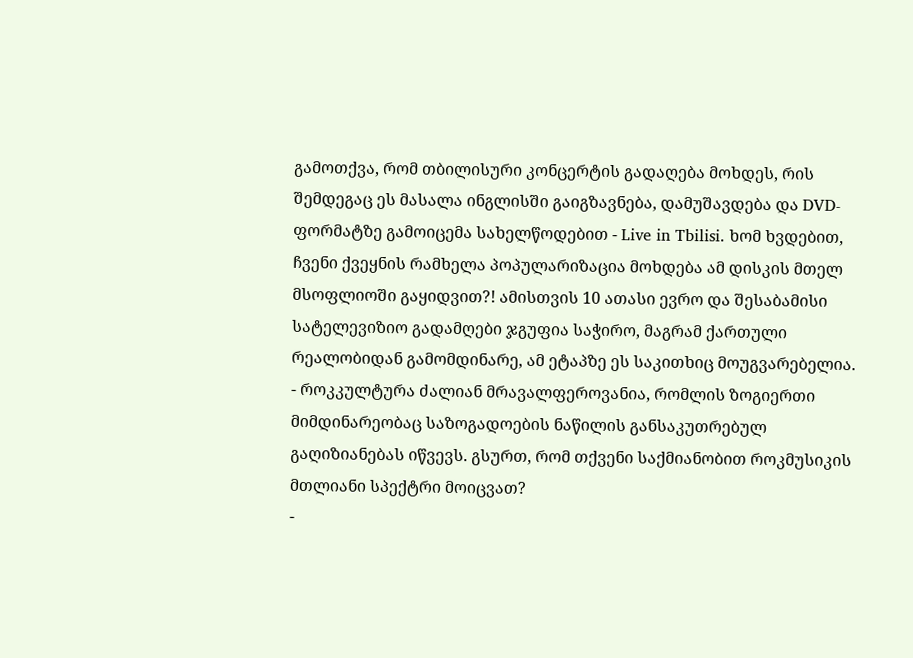გამოთქვა, რომ თბილისური კონცერტის გადაღება მოხდეს, რის შემდეგაც ეს მასალა ინგლისში გაიგზავნება, დამუშავდება და DVD-ფორმატზე გამოიცემა სახელწოდებით - Live in Tbilisi. ხომ ხვდებით, ჩვენი ქვეყნის რამხელა პოპულარიზაცია მოხდება ამ დისკის მთელ მსოფლიოში გაყიდვით?! ამისთვის 10 ათასი ევრო და შესაბამისი სატელევიზიო გადამღები ჯგუფია საჭირო, მაგრამ ქართული რეალობიდან გამომდინარე, ამ ეტაპზე ეს საკითხიც მოუგვარებელია.
- როკკულტურა ძალიან მრავალფეროვანია, რომლის ზოგიერთი მიმდინარეობაც საზოგადოების ნაწილის განსაკუთრებულ გაღიზიანებას იწვევს. გსურთ, რომ თქვენი საქმიანობით როკმუსიკის მთლიანი სპექტრი მოიცვათ?
-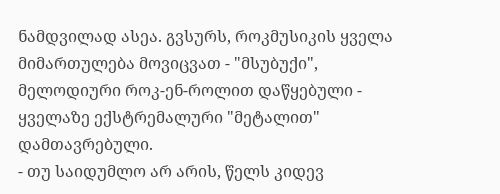ნამდვილად ასეა. გვსურს, როკმუსიკის ყველა მიმართულება მოვიცვათ - "მსუბუქი", მელოდიური როკ-ენ-როლით დაწყებული - ყველაზე ექსტრემალური "მეტალით" დამთავრებული.
- თუ საიდუმლო არ არის, წელს კიდევ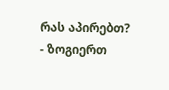რას აპირებთ?
- ზოგიერთ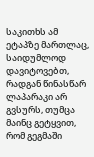საკითხს ამ ეტაპზე მართლაც, საიდუმლოდ დავიტოვებთ, რადგან წინასწარ ლაპარაკი არ გვსურს, თუმცა მაინც გეტყვით, რომ გეგმაში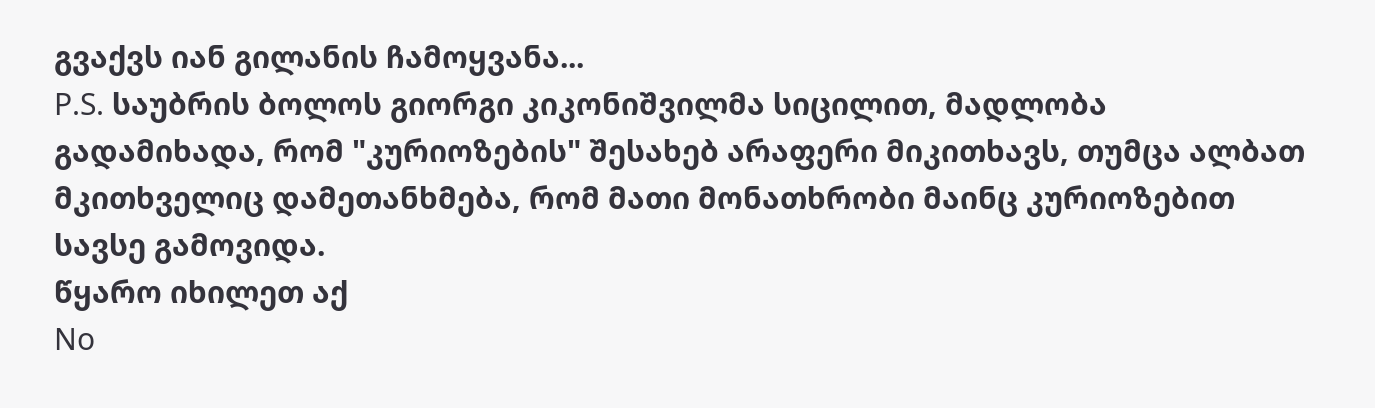გვაქვს იან გილანის ჩამოყვანა...
P.S. საუბრის ბოლოს გიორგი კიკონიშვილმა სიცილით, მადლობა გადამიხადა, რომ "კურიოზების" შესახებ არაფერი მიკითხავს, თუმცა ალბათ მკითხველიც დამეთანხმება, რომ მათი მონათხრობი მაინც კურიოზებით სავსე გამოვიდა.
წყარო იხილეთ აქ
No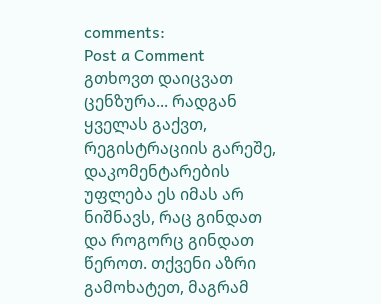comments:
Post a Comment
გთხოვთ დაიცვათ ცენზურა... რადგან ყველას გაქვთ, რეგისტრაციის გარეშე, დაკომენტარების უფლება ეს იმას არ ნიშნავს, რაც გინდათ და როგორც გინდათ წეროთ. თქვენი აზრი გამოხატეთ, მაგრამ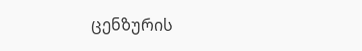ცენზურის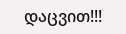დაცვით!!!